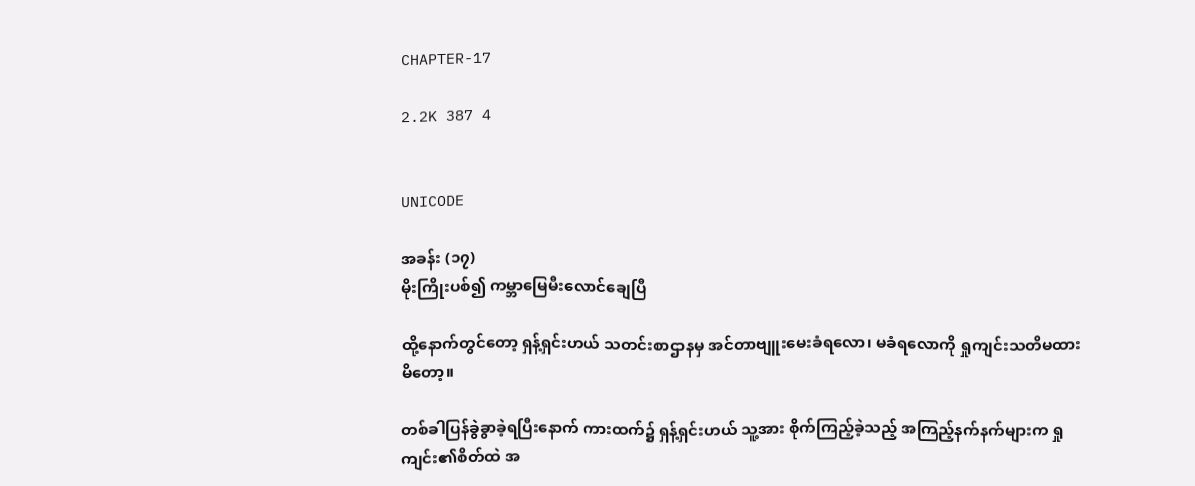CHAPTER-17

2.2K 387 4


UNICODE

အခန်း (၁၇)
မိုးကြိုးပစ်၍ ကမ္ဘာမြေမီးလောင်ချေပြီ

ထို့နောက်တွင်တော့ ရှန့်ရှင်းဟယ် သတင်းစာဌာနမှ အင်တာဗျူးမေးခံရလော၊ မခံရလောကို ရှုကျင်းသတိမထားမိတော့။

တစ်ခါပြန်ခွဲခွာခဲ့ရပြီးနောက် ကားထက်၌ ရှန့်ရှင်းဟယ် သူ့အား စိုက်ကြည့်ခဲ့သည့် အကြည့်နက်နက်များက ရှုကျင်း၏စိတ်ထဲ အ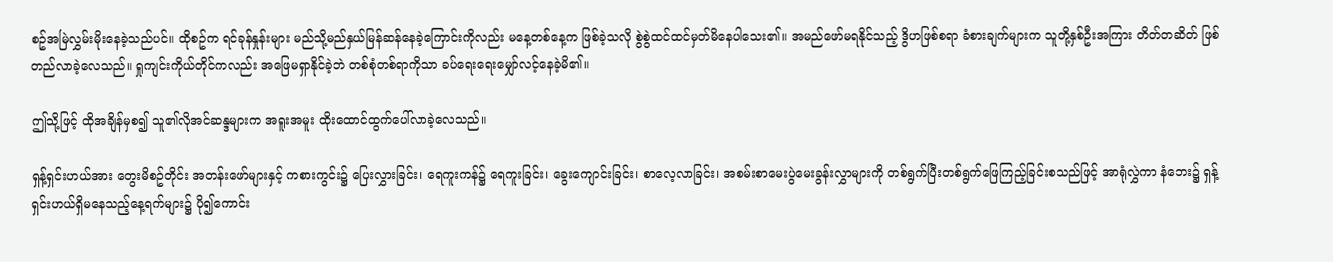စဥ်အမြဲလွှမ်းမိုးနေခဲ့သည်ပင်။ ထိုစဥ်က ရင်ခုန်နှုန်းများ မည်သို့မည်နှယ်မြန်ဆန်နေခဲ့ကြောင်းကိုလည်း မနေ့တစ်နေ့က ဖြစ်ခဲ့သလို စွဲစွဲထင်ထင်မှတ်မိနေပါသေး၏။ အမည်ဖော်မရနိုင်သည့် ဒွိဟဖြစ်စရာ ခံစားချက်များက သူတို့နှစ်ဦးအကြား တိတ်တဆိတ် ဖြစ်တည်လာခဲ့လေသည်။ ရှုကျင်းကိုယ်တိုင်ကလည်း အဖြေမရှာနိုင်ခဲ့ဘဲ တစ်စုံတစ်ရာကိုသာ ခပ်ရေးရေးမျှော်လင့်နေခဲ့မိ၏။

ဤသို့ဖြင့် ထိုအချိန်မှစ၍ သူ၏လိုအင်ဆန္ဒများက အရူးအမူး ထိုးထောင်ထွက်ပေါ်လာခဲ့လေသည်။

ရှန့်ရှင်းဟယ်အား တွေးမိစဥ်တိုင်း အတန်းဖော်များနှင့် ကစားကွင်း၌ ပြေးလွှားခြင်း၊ ရေကူးကန်၌ ရေကူးခြင်း၊ ခွေးကျောင်းခြင်း၊ စာလေ့လာခြင်း၊ အစမ်းစာမေးပွဲမေးခွန်းလွှာများကို တစ်ရွက်ပြီးတစ်ရွက်ဖြေကြည့်ခြင်းစသည်ဖြင့် အာရုံလွှဲကာ နံဘေး၌ ရှန့်ရှင်းဟယ်ရှိမနေသည့်နေ့ရက်များ၌ ပို၍ကောင်း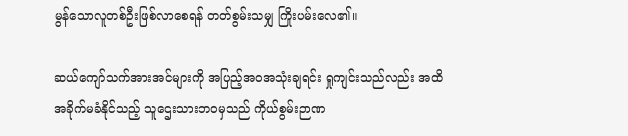မွန်သောလူတစ်ဦးဖြစ်လာစေရန် တတ်စွမ်းသမျှ ကြိုးပမ်းလေ၏။

ဆယ်ကျော်သက်အားအင်များကို အပြည့်အဝအသုံးချရင်း ရှုကျင်းသည်လည်း အထိအခိုက်မခံနိုင်သည့် သူဌေးသားဘဝမှသည် ကိုယ်စွမ်းဉာဏ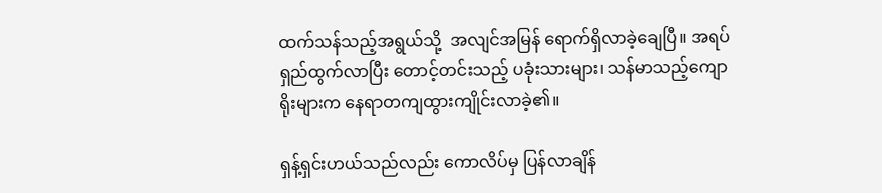ထက်သန်သည့်အရွယ်သို့  အလျင်အမြန် ရောက်ရှိလာခဲ့ချေပြီ။ အရပ်ရှည်ထွက်လာပြီး တောင့်တင်းသည့် ပခုံးသားများ၊ သန်မာသည့်ကျောရိုးများက နေရာတကျထွားကျိုင်းလာခဲ့၏။

ရှန့်ရှင်းဟယ်သည်လည်း ကောလိပ်မှ ပြန်လာချိန်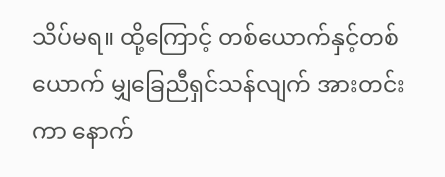သိပ်မရ။ ထို့ကြောင့် တစ်ယောက်နှင့်တစ်ယောက် မျှခြေညီရှင်သန်လျက် အားတင်းကာ နောက်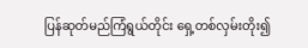ပြန်ဆုတ်မည်ကြံရွယ်တိုင်း ရှေ့တစ်လှမ်းတိုး၍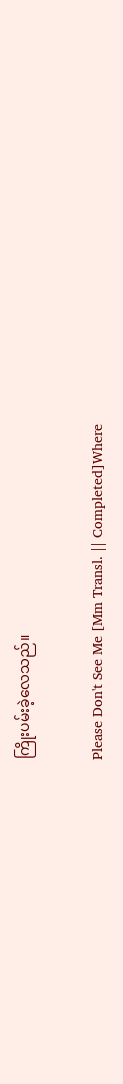ကြိုးပမ်းခဲ့လေသည်။

Please Don't See Me [Mm Transl. || Completed]Where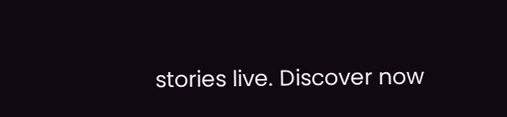stories live. Discover now